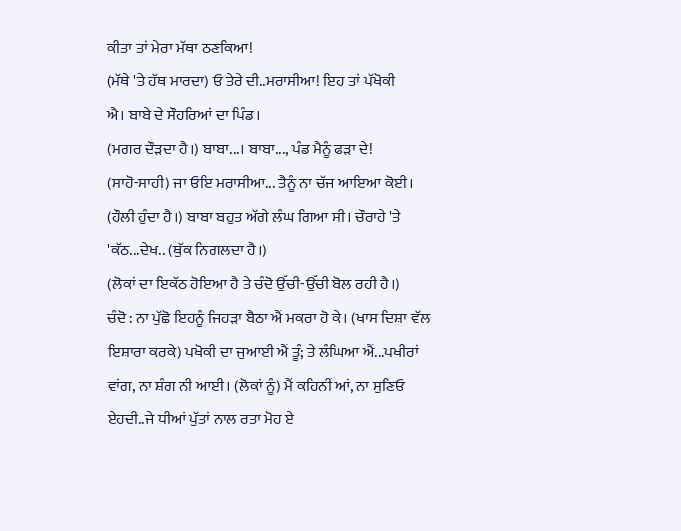ਕੀਤਾ ਤਾਂ ਮੇਰਾ ਮੱਥਾ ਠਣਕਿਆ!
(ਮੱਥੇ 'ਤੇ ਹੱਥ ਮਾਰਦਾ) ਓ ਤੇਰੇ ਦੀ..ਮਰਾਸੀਆ! ਇਹ ਤਾਂ ਪੱਖੋਕੀ
ਐ। ਬਾਬੇ ਦੇ ਸੌਹਰਿਆਂ ਦਾ ਪਿੰਡ।
(ਮਗਰ ਦੌੜਦਾ ਹੈ।) ਬਾਬਾ...। ਬਾਬਾ..., ਪੰਡ ਮੈਨੂੰ ਫੜਾ ਦੇ!
(ਸਾਹੋ-ਸਾਹੀ) ਜਾ ਓਇ ਮਰਾਸੀਆ... ਤੈਨੂੰ ਨਾ ਚੱਜ ਆਇਆ ਕੋਈ।
(ਹੌਲੀ ਹੁੰਦਾ ਹੈ।) ਬਾਬਾ ਬਹੁਤ ਅੱਗੇ ਲੰਘ ਗਿਆ ਸੀ। ਚੌਰਾਹੇ 'ਤੇ
'ਕੱਠ...ਦੇਖ.. (ਥੁੱਕ ਨਿਗਲਦਾ ਹੈ।)
(ਲੋਕਾਂ ਦਾ ਇਕੱਠ ਹੋਇਆ ਹੈ ਤੇ ਚੰਦੋ ਉੱਚੀ-ਉੱਚੀ ਬੋਲ ਰਹੀ ਹੈ।)
ਚੰਦੋ : ਨਾ ਪੁੱਛੋ ਇਹਨੂੰ ਜਿਹੜਾ ਬੈਠਾ ਐਂ ਮਕਰਾ ਹੋ ਕੇ। (ਖਾਸ ਦਿਸ਼ਾ ਵੱਲ
ਇਸ਼ਾਰਾ ਕਰਕੇ) ਪਖੋਕੀ ਦਾ ਜੁਆਈ ਐਂ ਤੂੰ; ਤੇ ਲੰਘਿਆ ਐਂ...ਪਖੀਰਾਂ
ਵਾਂਗ, ਨਾ ਸ਼ੰਗ ਨੀ ਆਈ। (ਲੋਕਾਂ ਨੂੰ) ਮੈਂ ਕਹਿਨੀਂ ਆਂ, ਨਾ ਸੁਣਿਓ
ਏਹਦੀ..ਜੇ ਧੀਆਂ ਪੁੱਤਾਂ ਨਾਲ ਰਤਾ ਮੋਹ ਏ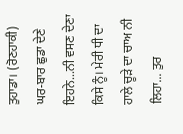ਤੁਹਾਡਾ। (ਰੋਣਹਾਕੀ)
ਘਰ-ਬਾਰ ਛੁਡਾ ਦੇਣੇ ਇਹਨੇ...ਨੀ ਵਸਣ ਦੇਣਾ ਕਿਸੇ ਨੂੰ। ਮੇਰੀ ਧੀ ਦਾ
ਹਾਲੇ ਚੂੜੇ ਦਾ ਚਾਅ ਨੀ ਲਿਹਾ... ਤੁਰ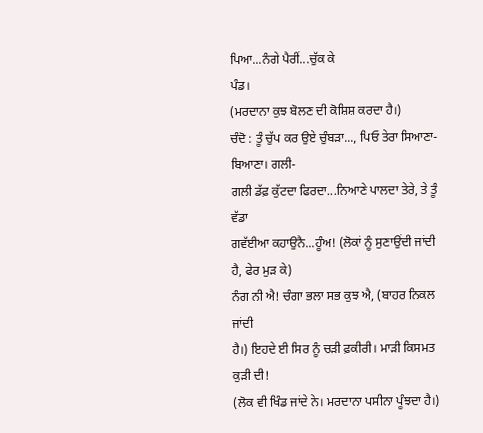ਪਿਆ...ਨੰਗੇ ਪੈਰੀਂ...ਚੁੱਕ ਕੇ
ਪੰਡ।
(ਮਰਦਾਨਾ ਕੁਝ ਬੋਲਣ ਦੀ ਕੋਸ਼ਿਸ਼ ਕਰਦਾ ਹੈ।)
ਚੰਦੋ : ਤੂੰ ਚੁੱਪ ਕਰ ਉਏ ਚੁੰਬੜਾ..., ਪਿਓ ਤੇਰਾ ਸਿਆਣਾ-ਬਿਆਣਾ। ਗਲੀ-
ਗਲੀ ਡੱਫ਼ ਕੁੱਟਦਾ ਫਿਰਦਾ...ਨਿਆਣੇ ਪਾਲਦਾ ਤੇਰੇ, ਤੇ ਤੂੰ ਵੱਡਾ
ਗਵੱਈਆ ਕਹਾਉਨੈ...ਹੂੰਅ! (ਲੋਕਾਂ ਨੂੰ ਸੁਣਾਉਂਦੀ ਜਾਂਦੀ ਹੈ, ਫੇਰ ਮੁੜ ਕੇ)
ਨੰਗ ਨੀ ਐ! ਚੰਗਾ ਭਲਾ ਸਭ ਕੁਝ ਐ, (ਬਾਹਰ ਨਿਕਲ ਜਾਂਦੀ
ਹੈ।) ਇਹਦੇ ਈ ਸਿਰ ਨੂੰ ਚੜੀ ਫ਼ਕੀਰੀ। ਮਾੜੀ ਕਿਸਮਤ ਕੁੜੀ ਦੀ!
(ਲੋਕ ਵੀ ਖਿੰਡ ਜਾਂਦੇ ਨੇ। ਮਰਦਾਨਾ ਪਸੀਨਾ ਪੂੰਝਦਾ ਹੈ।)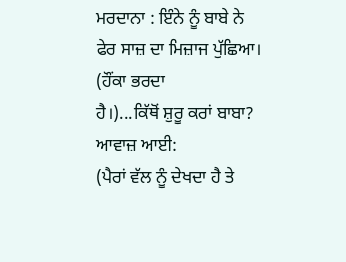ਮਰਦਾਨਾ : ਇੰਨੇ ਨੂੰ ਬਾਬੇ ਨੇ ਫੇਰ ਸਾਜ਼ ਦਾ ਮਿਜ਼ਾਜ ਪੁੱਛਿਆ। (ਹੌਂਕਾ ਭਰਦਾ
ਹੈ।)...ਕਿੱਥੋਂ ਸ਼ੁਰੂ ਕਰਾਂ ਬਾਬਾ? ਆਵਾਜ਼ ਆਈ:
(ਪੈਰਾਂ ਵੱਲ ਨੂੰ ਦੇਖਦਾ ਹੈ ਤੇ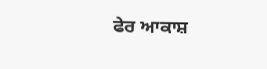ਫੇਰ ਆਕਾਸ਼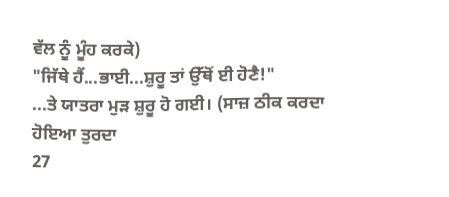ਵੱਲ ਨੂੰ ਮੂੰਹ ਕਰਕੇ)
"ਜਿੱਥੇ ਹੈਂ...ਭਾਈ...ਸ਼ੁਰੂ ਤਾਂ ਉੱਥੋਂ ਈ ਹੋਣੈ!"
...ਤੇ ਯਾਤਰਾ ਮੁੜ ਸ਼ੁਰੂ ਹੋ ਗਈ। (ਸਾਜ਼ ਠੀਕ ਕਰਦਾ ਹੋਇਆ ਤੁਰਦਾ
27